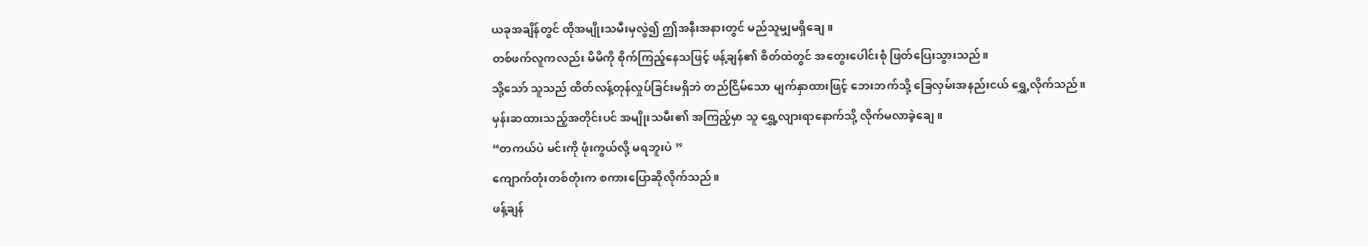ယခုအချိန်တွင် ထိုအမျိုးသမီးမှလွဲ၍ ဤအနီးအနားတွင် မည်သူမျှမရှိချေ။
တစ်ဖက်လူကလည်း မိမိကို စိုက်ကြည့်နေသဖြင့် ဖန့်ချန်၏ စိတ်ထဲတွင် အတွေးပေါင်းစုံ ဖြတ်ပြေးသွားသည်။
သို့သော် သူသည် ထိတ်လန့်တုန်လှုပ်ခြင်းမရှိဘဲ တည်ငြိမ်သော မျက်နှာထားဖြင့် ဘေးဘက်သို့ ခြေလှမ်းအနည်းငယ် ရွှေ့လိုက်သည်။
မှန်းဆထားသည့်အတိုင်းပင် အမျိုးသမီး၏ အကြည့်မှာ သူ ရွှေ့လျားရာနောက်သို့ လိုက်မလာခဲ့ချေ။
“တကယ်ပဲ မင်းကို ဖုံးကွယ်လို့ မရဘူးပဲ ”
ကျောက်တုံးတစ်တုံးက စကားပြောဆိုလိုက်သည်။
ဖန့်ချန်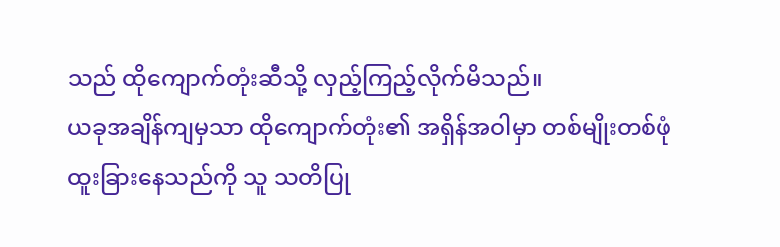သည် ထိုကျောက်တုံးဆီသို့ လှည့်ကြည့်လိုက်မိသည်။
ယခုအချိန်ကျမှသာ ထိုကျောက်တုံး၏ အရှိန်အဝါမှာ တစ်မျိုးတစ်ဖုံ ထူးခြားနေသည်ကို သူ သတိပြု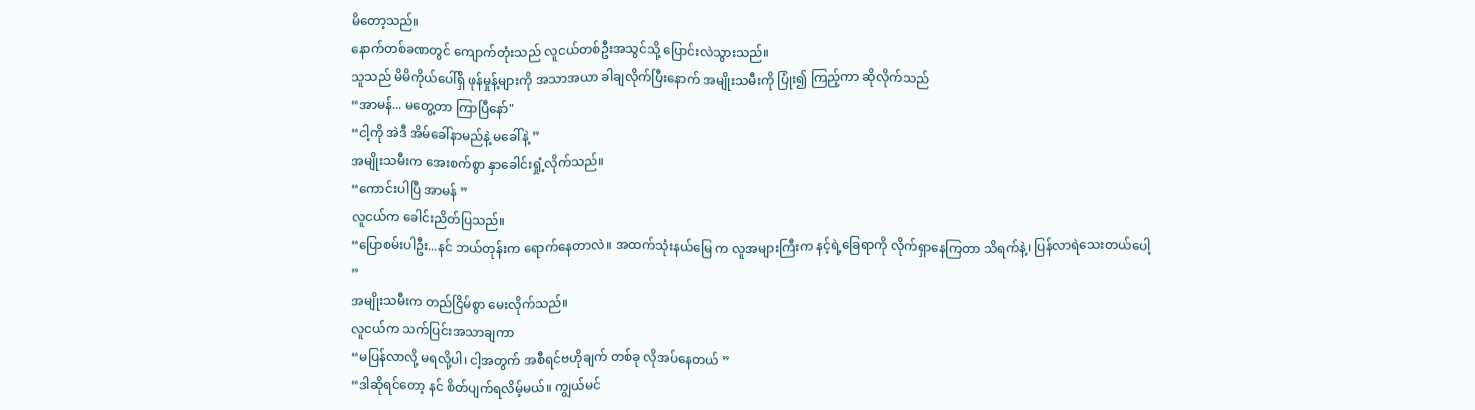မိတော့သည်။
နောက်တစ်ခဏတွင် ကျောက်တုံးသည် လူငယ်တစ်ဦးအသွင်သို့ ပြောင်းလဲသွားသည်။
သူသည် မိမိကိုယ်ပေါ်ရှိ ဖုန်မှုန့်များကို အသာအယာ ခါချလိုက်ပြီးနောက် အမျိုးသမီးကို ပြုံး၍ ကြည့်ကာ ဆိုလိုက်သည်
“အာမန်... မတွေ့တာ ကြာပြီနော်"
“ငါ့ကို အဲဒီ အိမ်ခေါ်နာမည်နဲ့ မခေါ်နဲ့ ”
အမျိုးသမီးက အေးစက်စွာ နှာခေါင်းရှုံ့လိုက်သည်။
“ကောင်းပါပြီ အာမန် ”
လူငယ်က ခေါင်းညိတ်ပြသည်။
“ပြောစမ်းပါဦး...နင် ဘယ်တုန်းက ရောက်နေတာလဲ။ အထက်သုံးနယ်မြေ က လူအများကြီးက နင့်ရဲ့ခြေရာကို လိုက်ရှာနေကြတာ သိရက်နဲ့၊ ပြန်လာရဲသေးတယ်ပေါ့ ”
အမျိုးသမီးက တည်ငြိမ်စွာ မေးလိုက်သည်။
လူငယ်က သက်ပြင်းအသာချကာ
“မပြန်လာလို့ မရလို့ပါ၊ ငါ့အတွက် အစီရင်ဗဟိုချက် တစ်ခု လိုအပ်နေတယ် ”
“ဒါဆိုရင်တော့ နင် စိတ်ပျက်ရလိမ့်မယ်။ ကျွယ်မင်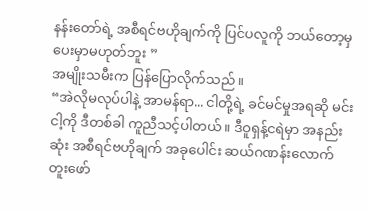နန်းတော်ရဲ့ အစီရင်ဗဟိုချက်ကို ပြင်ပလူကို ဘယ်တော့မှ ပေးမှာမဟုတ်ဘူး ”
အမျိုးသမီးက ပြန်ပြောလိုက်သည်။
“အဲလိုမလုပ်ပါနဲ့ အာမန်ရာ... ငါတို့ရဲ့ ခင်မင်မှုအရဆို မင်း ငါ့ကို ဒီတစ်ခါ ကူညီသင့်ပါတယ်။ ဒီဝူရှန့်ငရဲမှာ အနည်းဆုံး အစီရင်ဗဟိုချက် အခုပေါင်း ဆယ်ဂဏန်းလောက် တူးဖော်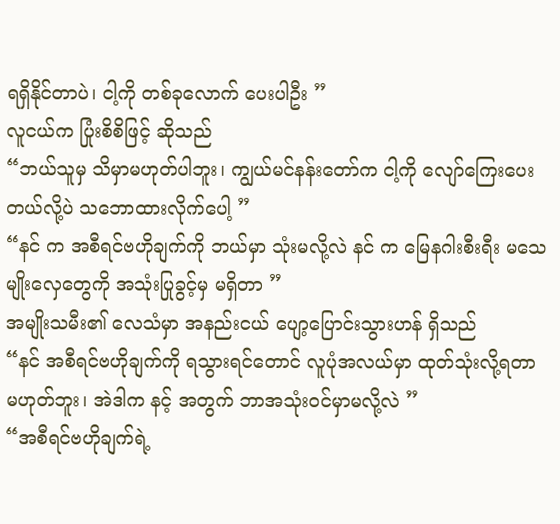ရရှိနိုင်တာပဲ၊ ငါ့ကို တစ်ခုလောက် ပေးပါဦး ”
လူငယ်က ပြုံးစိစိဖြင့် ဆိုသည်
“ဘယ်သူမှ သိမှာမဟုတ်ပါဘူး၊ ကျွယ်မင်နန်းတော်က ငါ့ကို လျော်ကြေးပေးတယ်လို့ပဲ သဘောထားလိုက်ပေါ့ ”
“နင် က အစီရင်ဗဟိုချက်ကို ဘယ်မှာ သုံးမလို့လဲ နင် က မြေနဂါးစီးရီး မသေမျိုးလှေတွေကို အသုံးပြုခွင့်မှ မရှိတာ ”
အမျိုးသမီး၏ လေသံမှာ အနည်းငယ် ပျော့ပြောင်းသွားဟန် ရှိသည်
“နင် အစီရင်ဗဟိုချက်ကို ရသွားရင်တောင် လူပုံအလယ်မှာ ထုတ်သုံးလို့ရတာ မဟုတ်ဘူး၊ အဲဒါက နင့် အတွက် ဘာအသုံးဝင်မှာမလို့လဲ ”
“အစီရင်ဗဟိုချက်ရဲ့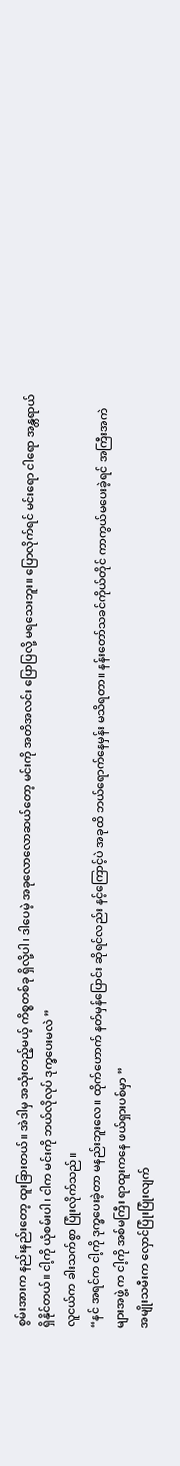စွမ်းအားက နည်းနည်းတော့ ထူးခြားတယ်။ အဲဒါမှ အသုံးတည့်မယ့် ကိစ္စတစ်ခု ရှိလို့ပါ၊ ဒါပေမဲ့ အခုလောလောဆယ်တော့ မင်းကို အတိအလင်း ပြောပြလို့ မရသေးဘူး။ ပြောလိုက်ရင် မင်းရော ငါရော အန္တရာယ်ရှိနိုင်တယ်။ ငါ့ကို ယုံစမ်းပါ၊ ငါက မင်းကို ဘယ်လိုလုပ် ဒုက္ခပေးမလဲ ”
လူငယ်က ခါးသက်စွာ ပြုံးလိုက်သည်။
“နင် အရင်က ငါ့ကို ဒုက္ခပေးခဲ့တာ မနည်းဘူးလေ။ ထိုက်ဟောက် နတ်မှန်ပြောင်း ဆိုရင်လည်း နင့်ကြောင့်ပဲ အခုထိ ဘယ်ရောက်နေမှန်း မသိရတာ။ နန်းတော်သခင်ကိုယ်တိုင် ကာကွယ်မပေးခဲ့ရင် အကြီးအကဲများအဖွဲ့ က ငါ့ကို အစ်မကြီး ရာထူးကနေ ဖယ်ရှားပစ်မှာ ”
အမျိုးသမီးက လှောင်ပြုံးပြုံးလျက်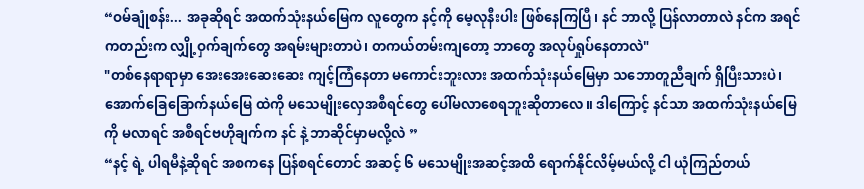“ဝမ်ချုံစန်း... အခုဆိုရင် အထက်သုံးနယ်မြေက လူတွေက နင့်ကို မေ့လုနီးပါး ဖြစ်နေကြပြီ၊ နင် ဘာလို့ ပြန်လာတာလဲ နင်က အရင်ကတည်းက လျှို့ဝှက်ချက်တွေ အရမ်းများတာပဲ၊ တကယ်တမ်းကျတော့ ဘာတွေ အလုပ်ရှုပ်နေတာလဲ"
"တစ်နေရာရာမှာ အေးအေးဆေးဆေး ကျင့်ကြံနေတာ မကောင်းဘူးလား အထက်သုံးနယ်မြေမှာ သဘောတူညီချက် ရှိပြီးသားပဲ၊ အောက်ခြေခြောက်နယ်မြေ ထဲကို မသေမျိုးလှေအစီရင်တွေ ပေါ်မလာစေရဘူးဆိုတာလေ။ ဒါကြောင့် နင်သာ အထက်သုံးနယ်မြေကို မလာရင် အစီရင်ဗဟိုချက်က နင် နဲ့ ဘာဆိုင်မှာမလို့လဲ ”
“နင့် ရဲ့ ပါရမီနဲ့ဆိုရင် အစကနေ ပြန်စရင်တောင် အဆင့် ၆ မသေမျိုးအဆင့်အထိ ရောက်နိုင်လိမ့်မယ်လို့ ငါ ယုံကြည်တယ်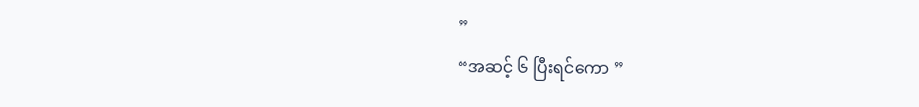”
“အဆင့် ၆ ပြီးရင်ကော ”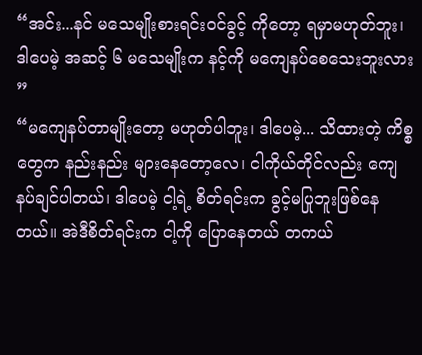“အင်း...နင် မသေမျိုးစားရင်းဝင်ခွင့် ကိုတော့ ရမှာမဟုတ်ဘူး၊ ဒါပေမဲ့ အဆင့် ၆ မသေမျိုးက နင့်ကို မကျေနပ်စေသေးဘူးလား ”
“မကျေနပ်တာမျိုးတော့ မဟုတ်ပါဘူး၊ ဒါပေမဲ့... သိထားတဲ့ ကိစ္စတွေက နည်းနည်း များနေတော့လေ၊ ငါကိုယ်တိုင်လည်း ကျေနပ်ချင်ပါတယ်၊ ဒါပေမဲ့ ငါ့ရဲ့ စိတ်ရင်းက ခွင့်မပြုဘူးဖြစ်နေတယ်။ အဲဒီစိတ်ရင်းက ငါ့ကို ပြောနေတယ် တကယ်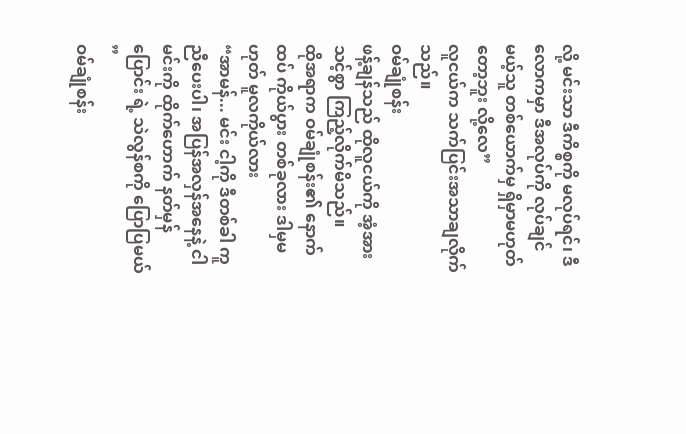လို့ မင်းသာ ဒီကိစ္စကို မလုပ်ရင်၊ ဒီလောကမှာ ဒီအလုပ်ကို လုပ်ချင်မယ့်သူ တစ်ယောက်မှ ရှိမှာမဟုတ်တော့ဘူး လို့လေ”
လူငယ်က သက်ပြင်းအသာချလိုက်သည်။
ဝမ်ချုံစန်း
ဖန့်ချန်သည် ထိုလူငယ်ကို အံ့အားသင့်စွာ ကြည့်လိုက်မိသည်။
ထိုအရာက ဝမ်ချုံစန်း၏ နောက်ထပ် ကိုယ်ပွား တစ်ခုလား ဒါမှမဟုတ် မူလကိုယ်လား
“အာမန်... မင်း ငါ့ကို ဒီတစ်ခါ ကူညီပေးပါ၊ အပြန်အလှန်အနေနဲ့ ငါ မင်းကို ထိုက်ဟောက် နတ်မှန်ပြောင်း ရဲ့ သဲလွန်စကို ပြောပြမယ် ”
ဝမ်ချုံစန်း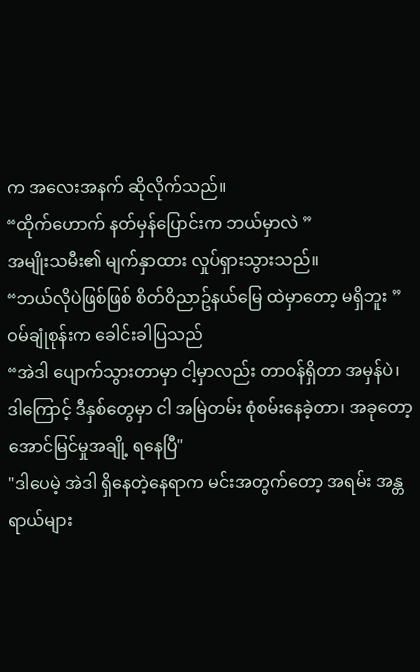က အလေးအနက် ဆိုလိုက်သည်။
“ထိုက်ဟောက် နတ်မှန်ပြောင်းက ဘယ်မှာလဲ ”
အမျိုးသမီး၏ မျက်နှာထား လှုပ်ရှားသွားသည်။
“ဘယ်လိုပဲဖြစ်ဖြစ် စိတ်ဝိညာဥ်နယ်မြေ ထဲမှာတော့ မရှိဘူး ”
ဝမ်ချုံစုန်းက ခေါင်းခါပြသည်
“အဲဒါ ပျောက်သွားတာမှာ ငါ့မှာလည်း တာဝန်ရှိတာ အမှန်ပဲ၊ ဒါကြောင့် ဒီနှစ်တွေမှာ ငါ အမြဲတမ်း စုံစမ်းနေခဲ့တာ၊ အခုတော့ အောင်မြင်မှုအချို့ ရနေပြီ"
"ဒါပေမဲ့ အဲဒါ ရှိနေတဲ့နေရာက မင်းအတွက်တော့ အရမ်း အန္တရာယ်များ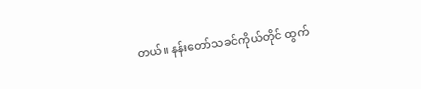တယ်။ နန်းတော်သခင်ကိုယ်တိုင် ထွက်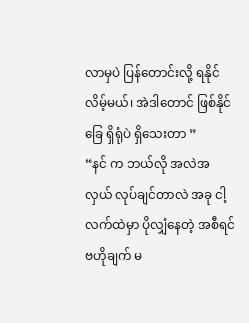လာမှပဲ ပြန်တောင်းလို့ ရနိုင်လိမ့်မယ်၊ အဲဒါတောင် ဖြစ်နိုင်ခြေ ရှိရုံပဲ ရှိသေးတာ ”
“နင် က ဘယ်လို အလဲအလှယ် လုပ်ချင်တာလဲ အခု ငါ့လက်ထဲမှာ ပိုလျှံနေတဲ့ အစီရင်ဗဟိုချက် မ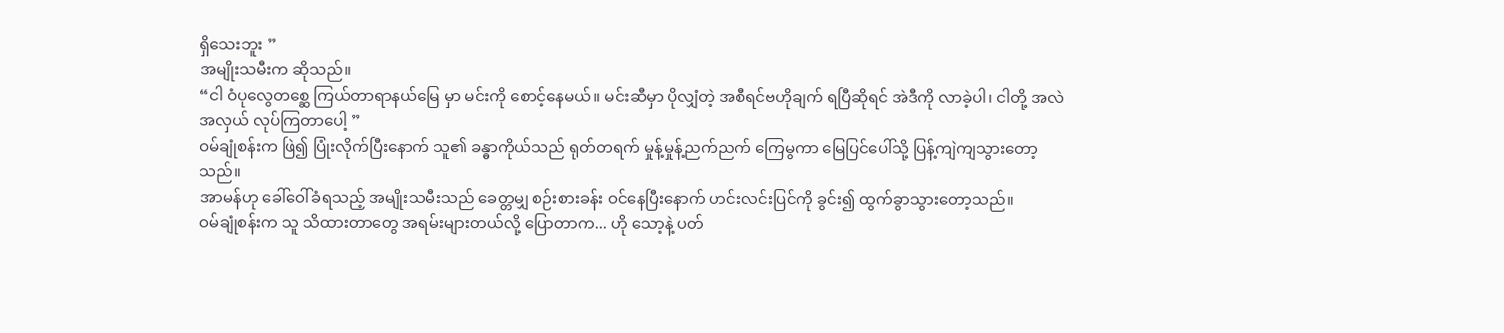ရှိသေးဘူး ”
အမျိုးသမီးက ဆိုသည်။
“ငါ ဝံပုလွေတစ္ဆေ ကြယ်တာရာနယ်မြေ မှာ မင်းကို စောင့်နေမယ်။ မင်းဆီမှာ ပိုလျှံတဲ့ အစီရင်ဗဟိုချက် ရပြီဆိုရင် အဲဒီကို လာခဲ့ပါ၊ ငါတို့ အလဲအလှယ် လုပ်ကြတာပေါ့ ”
ဝမ်ချုံစန်းက ဖြဲ၍ ပြုံးလိုက်ပြီးနောက် သူ၏ ခန္ဓာကိုယ်သည် ရုတ်တရက် မှုန့်မှုန့်ညက်ညက် ကြေမွကာ မြေပြင်ပေါ်သို့ ပြန့်ကျဲကျသွားတော့သည်။
အာမန်ဟု ခေါ်ဝေါ်ခံရသည့် အမျိုးသမီးသည် ခေတ္တမျှ စဉ်းစားခန်း ဝင်နေပြီးနောက် ဟင်းလင်းပြင်ကို ခွင်း၍ ထွက်ခွာသွားတော့သည်။
ဝမ်ချုံစန်းက သူ သိထားတာတွေ အရမ်းများတယ်လို့ ပြောတာက... ဟို သော့နဲ့ ပတ်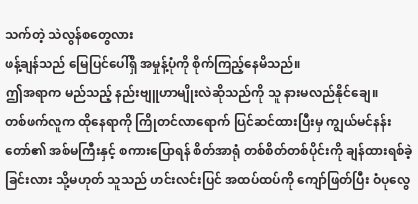သက်တဲ့ သဲလွန်စတွေလား
ဖန့်ချန်သည် မြေပြင်ပေါ်ရှိ အမှုန့်ပုံကို စိုက်ကြည့်နေမိသည်။
ဤအရာက မည်သည့် နည်းဗျူဟာမျိုးလဲဆိုသည်ကို သူ နားမလည်နိုင်ချေ။
တစ်ဖက်လူက ထိုနေရာကို ကြိုတင်လာရောက် ပြင်ဆင်ထားပြီးမှ ကျွယ်မင်နန်းတော်၏ အစ်မကြီးနှင့် စကားပြောရန် စိတ်အာရုံ တစ်စိတ်တစ်ပိုင်းကို ချန်ထားရစ်ခဲ့ခြင်းလား သို့မဟုတ် သူသည် ဟင်းလင်းပြင် အထပ်ထပ်ကို ကျော်ဖြတ်ပြီး ဝံပုလွေ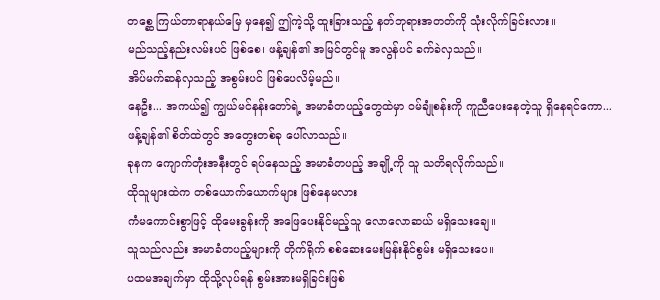တစ္ဆေ ကြယ်တာရာနယ်မြေ မှနေ၍ ဤကဲ့သို့ ထူးခြားသည့် နတ်ဘုရားအတတ်ကို သုံးလိုက်ခြင်းလား။
မည်သည့်နည်းလမ်းပင် ဖြစ်စေ၊ ဖန့်ချန်၏ အမြင်တွင်မူ အလွန်ပင် ခက်ခဲလှသည်။
အိပ်မက်ဆန်လှသည့် အစွမ်းပင် ဖြစ်ပေလိမ့်မည်။
နေဦး... အကယ်၍ ကျွယ်မင်နန်းတော်ရဲ့ အမာခံတပည့်တွေထဲမှာ ဝမ်ချုံစန်းကို ကူညီပေးနေတဲ့သူ ရှိနေရင်ကော...
ဖန့်ချန်၏ စိတ်ထဲတွင် အတွေးတစ်ခု ပေါ်လာသည်။
ခုနက ကျောက်တုံးအနီးတွင် ရပ်နေသည့် အမာခံတပည့် အချို့ကို သူ သတိရလိုက်သည်။
ထိုသူများထဲက တစ်ယောက်ယောက်များ ဖြစ်နေမလား
ကံမကောင်းစွာဖြင့် ထိုမေးခွန်းကို အဖြေပေးနိုင်မည့်သူ လောလောဆယ် မရှိသေးချေ။
သူသည်လည်း အမာခံတပည့်များကို တိုက်ရိုက် စစ်ဆေးမေးမြန်းနိုင်စွမ်း မရှိသေးပေ။
ပထမအချက်မှာ ထိုသို့လုပ်ရန် စွမ်းအားမရှိခြင်းဖြစ်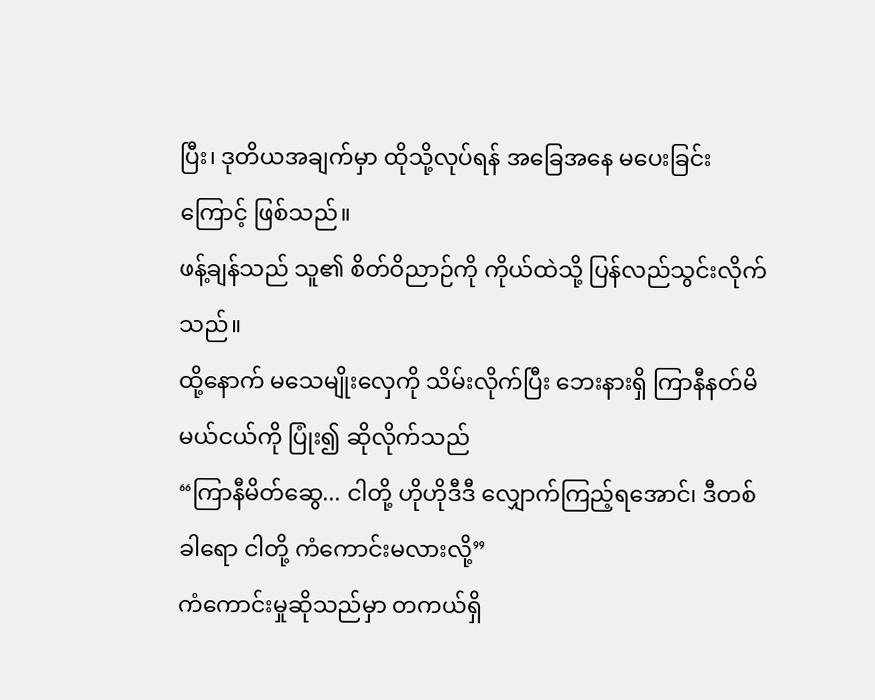ပြီး၊ ဒုတိယအချက်မှာ ထိုသို့လုပ်ရန် အခြေအနေ မပေးခြင်းကြောင့် ဖြစ်သည်။
ဖန့်ချန်သည် သူ၏ စိတ်ဝိညာဉ်ကို ကိုယ်ထဲသို့ ပြန်လည်သွင်းလိုက်သည်။
ထို့နောက် မသေမျိုးလှေကို သိမ်းလိုက်ပြီး ဘေးနားရှိ ကြာနီနတ်မိမယ်ငယ်ကို ပြုံး၍ ဆိုလိုက်သည်
“ကြာနီမိတ်ဆွေ... ငါတို့ ဟိုဟိုဒီဒီ လျှောက်ကြည့်ရအောင်၊ ဒီတစ်ခါရော ငါတို့ ကံကောင်းမလားလို့”
ကံကောင်းမှုဆိုသည်မှာ တကယ်ရှိ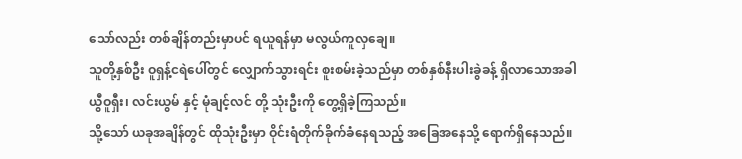သော်လည်း တစ်ချိန်တည်းမှာပင် ရယူရန်မှာ မလွယ်ကူလှချေ။
သူတို့နှစ်ဦး ဝူရှန့်ငရဲပေါ်တွင် လျှောက်သွားရင်း စူးစမ်းခဲ့သည်မှာ တစ်နှစ်နီးပါးခွဲခန့် ရှိလာသောအခါ ယွီဝူရှီး၊ လင်းယွမ် နှင့် မုံချင့်လင် တို့ သုံးဦးကို တွေ့ရှိခဲ့ကြသည်။
သို့သော် ယခုအချိန်တွင် ထိုသုံးဦးမှာ ဝိုင်းရံတိုက်ခိုက်ခံနေရသည့် အခြေအနေသို့ ရောက်ရှိနေသည်။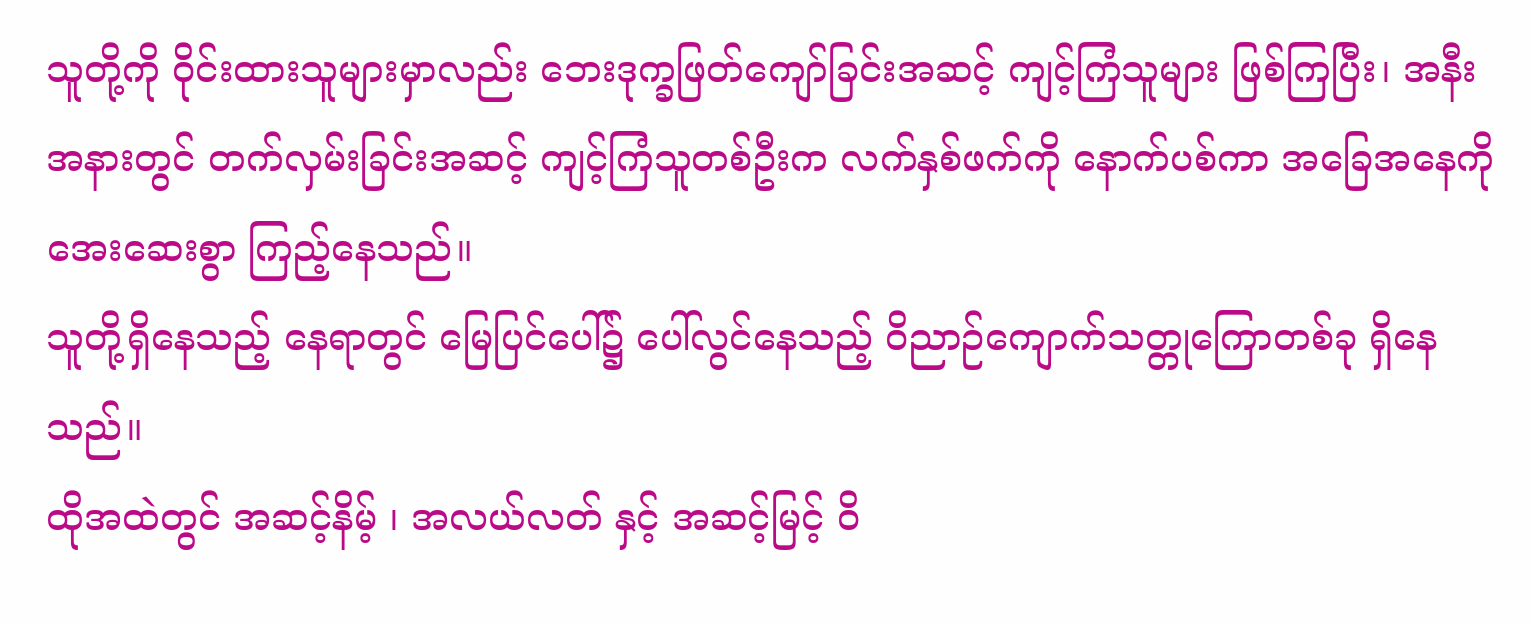သူတို့ကို ဝိုင်းထားသူများမှာလည်း ဘေးဒုက္ခဖြတ်ကျော်ခြင်းအဆင့် ကျင့်ကြံသူများ ဖြစ်ကြပြီး၊ အနီးအနားတွင် တက်လှမ်းခြင်းအဆင့် ကျင့်ကြံသူတစ်ဦးက လက်နှစ်ဖက်ကို နောက်ပစ်ကာ အခြေအနေကို အေးဆေးစွာ ကြည့်နေသည်။
သူတို့ရှိနေသည့် နေရာတွင် မြေပြင်ပေါ်၌ ပေါ်လွင်နေသည့် ဝိညာဉ်ကျောက်သတ္တုကြောတစ်ခု ရှိနေသည်။
ထိုအထဲတွင် အဆင့်နိမ့် ၊ အလယ်လတ် နှင့် အဆင့်မြင့် ဝိ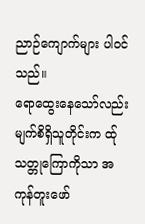ညာဉ်ကျောက်များ ပါဝင်သည်။
ရောထွေးနေသော်လည်း မျက်စိရှိသူတိုင်းက ထ်ုသတ္တုကြောကိုသာ အကုန်တူးဖော်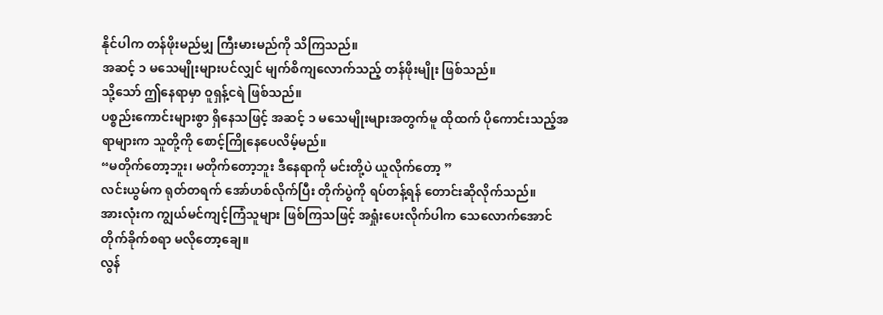နိုင်ပါက တန်ဖိုးမည်မျှ ကြီးမားမည်ကို သိကြသည်။
အဆင့် ၁ မသေမျိုးများပင်လျှင် မျက်စိကျလောက်သည့် တန်ဖိုးမျိုး ဖြစ်သည်။
သို့သော် ဤနေရာမှာ ဝူရှန့်ငရဲ ဖြစ်သည်။
ပစ္စည်းကောင်းများစွာ ရှိနေသဖြင့် အဆင့် ၁ မသေမျိုးများအတွက်မူ ထိုထက် ပိုကောင်းသည့်အရာများက သူတို့ကို စောင့်ကြိုနေပေလိမ့်မည်။
“မတိုက်တော့ဘူး၊ မတိုက်တော့ဘူး ဒီနေရာကို မင်းတို့ပဲ ယူလိုက်တော့ ”
လင်းယွမ်က ရုတ်တရက် အော်ဟစ်လိုက်ပြီး တိုက်ပွဲကို ရပ်တန့်ရန် တောင်းဆိုလိုက်သည်။
အားလုံးက ကျွယ်မင်ကျင့်ကြံသူများ ဖြစ်ကြသဖြင့် အရှုံးပေးလိုက်ပါက သေလောက်အောင် တိုက်ခိုက်စရာ မလိုတော့ချေ။
လွန်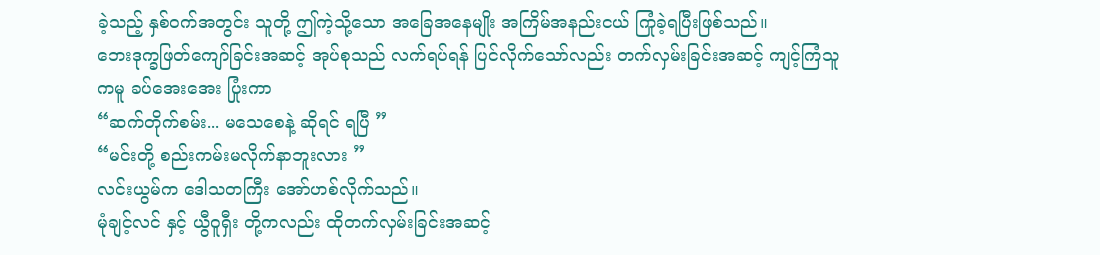ခဲ့သည့် နှစ်ဝက်အတွင်း သူတို့ ဤကဲ့သို့သော အခြေအနေမျိုး အကြိမ်အနည်းငယ် ကြုံခဲ့ရပြီးဖြစ်သည်။
ဘေးဒုက္ခဖြတ်ကျော်ခြင်းအဆင့် အုပ်စုသည် လက်ရပ်ရန် ပြင်လိုက်သော်လည်း တက်လှမ်းခြင်းအဆင့် ကျင့်ကြံသူကမူ ခပ်အေးအေး ပြုံးကာ
“ဆက်တိုက်စမ်း... မသေစေနဲ့ ဆိုရင် ရပြီ ”
“မင်းတို့ စည်းကမ်းမလိုက်နာဘူးလား ”
လင်းယွမ်က ဒေါသတကြီး အော်ဟစ်လိုက်သည်။
မုံချင့်လင် နှင့် ယွီဝူရှီး တို့ကလည်း ထိုတက်လှမ်းခြင်းအဆင့်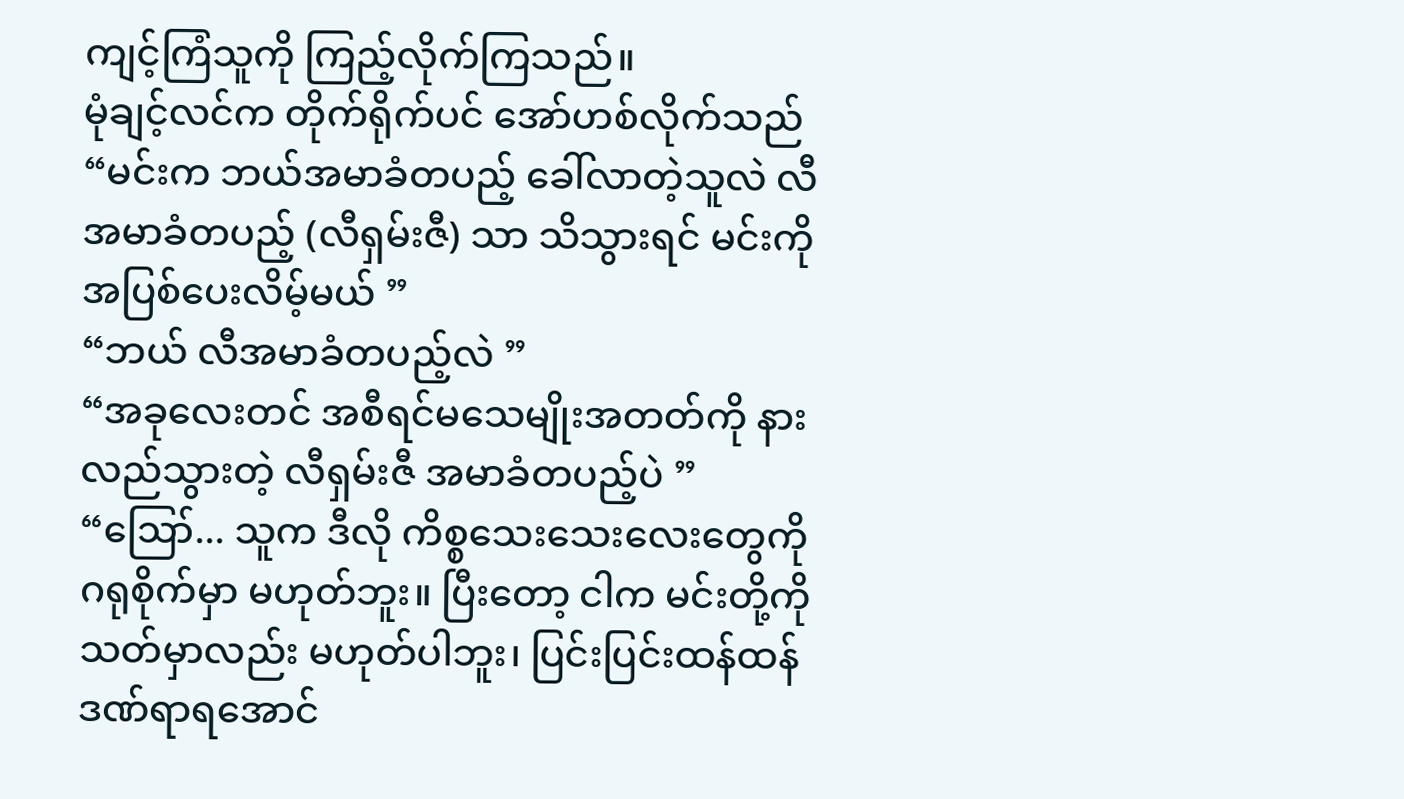ကျင့်ကြံသူကို ကြည့်လိုက်ကြသည်။
မုံချင့်လင်က တိုက်ရိုက်ပင် အော်ဟစ်လိုက်သည်
“မင်းက ဘယ်အမာခံတပည့် ခေါ်လာတဲ့သူလဲ လီအမာခံတပည့် (လီရှမ်းဇီ) သာ သိသွားရင် မင်းကို အပြစ်ပေးလိမ့်မယ် ”
“ဘယ် လီအမာခံတပည့်လဲ ”
“အခုလေးတင် အစီရင်မသေမျိုးအတတ်ကို နားလည်သွားတဲ့ လီရှမ်းဇီ အမာခံတပည့်ပဲ ”
“ဪ... သူက ဒီလို ကိစ္စသေးသေးလေးတွေကို ဂရုစိုက်မှာ မဟုတ်ဘူး။ ပြီးတော့ ငါက မင်းတို့ကို သတ်မှာလည်း မဟုတ်ပါဘူး၊ ပြင်းပြင်းထန်ထန် ဒဏ်ရာရအောင်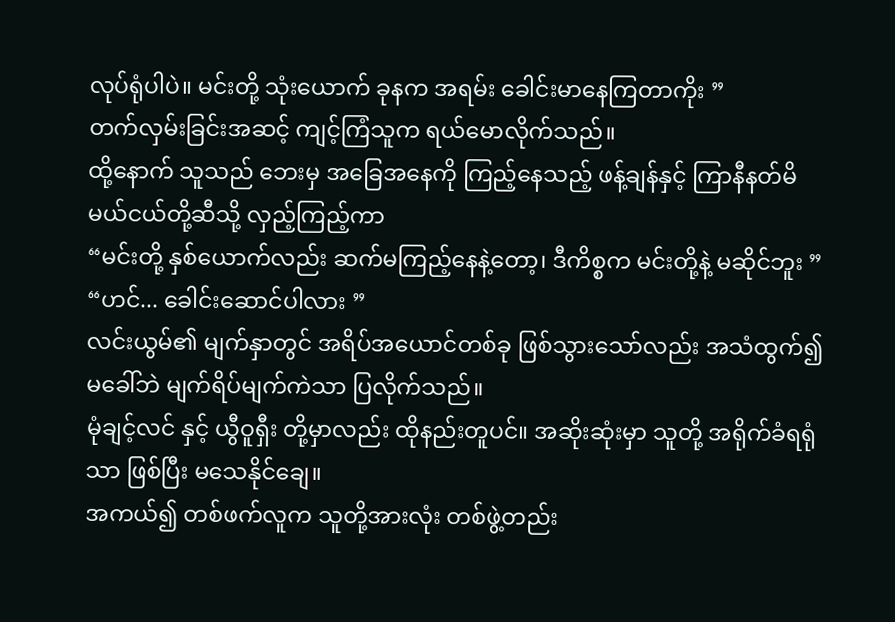လုပ်ရုံပါပဲ။ မင်းတို့ သုံးယောက် ခုနက အရမ်း ခေါင်းမာနေကြတာကိုး ”
တက်လှမ်းခြင်းအဆင့် ကျင့်ကြံသူက ရယ်မောလိုက်သည်။
ထို့နောက် သူသည် ဘေးမှ အခြေအနေကို ကြည့်နေသည့် ဖန့်ချန်နှင့် ကြာနီနတ်မိမယ်ငယ်တို့ဆီသို့ လှည့်ကြည့်ကာ
“မင်းတို့ နှစ်ယောက်လည်း ဆက်မကြည့်နေနဲ့တော့၊ ဒီကိစ္စက မင်းတို့နဲ့ မဆိုင်ဘူး ”
“ဟင်... ခေါင်းဆောင်ပါလား ”
လင်းယွမ်၏ မျက်နှာတွင် အရိပ်အယောင်တစ်ခု ဖြစ်သွားသော်လည်း အသံထွက်၍ မခေါ်ဘဲ မျက်ရိပ်မျက်ကဲသာ ပြလိုက်သည်။
မုံချင့်လင် နှင့် ယွီဝူရှီး တို့မှာလည်း ထိုနည်းတူပင်။ အဆိုးဆုံးမှာ သူတို့ အရိုက်ခံရရုံသာ ဖြစ်ပြီး မသေနိုင်ချေ။
အကယ်၍ တစ်ဖက်လူက သူတို့အားလုံး တစ်ဖွဲ့တည်း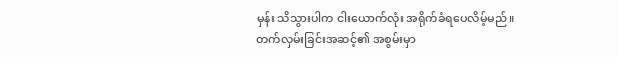မှန်း သိသွားပါက ငါးယောက်လုံး အရိုက်ခံရပေလိမ့်မည်။
တက်လှမ်းခြင်းအဆင့်၏ အစွမ်းမှာ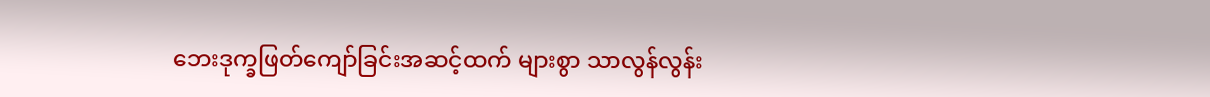ဘေးဒုက္ခဖြတ်ကျော်ခြင်းအဆင့်ထက် များစွာ သာလွန်လွန်း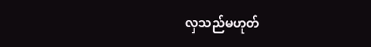လှသည်မဟုတ်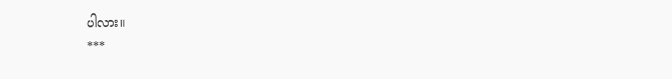ပါလား။
***